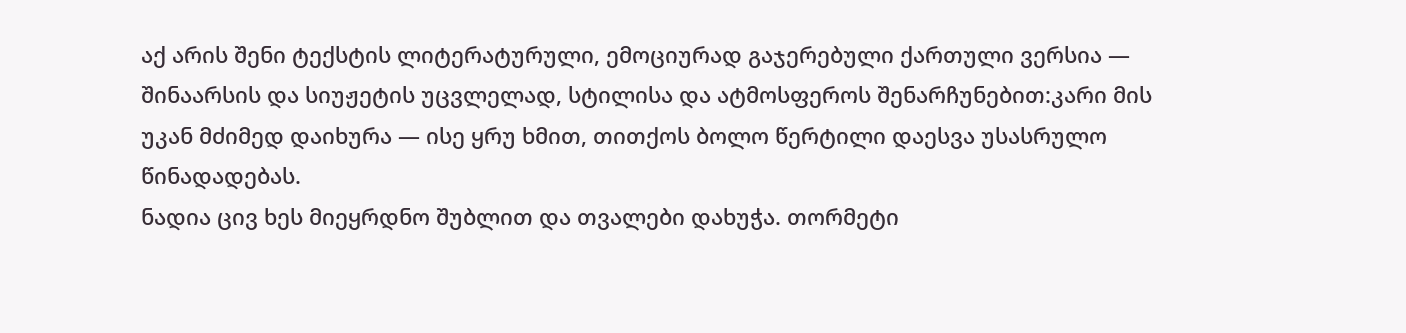აქ არის შენი ტექსტის ლიტერატურული, ემოციურად გაჯერებული ქართული ვერსია — შინაარსის და სიუჟეტის უცვლელად, სტილისა და ატმოსფეროს შენარჩუნებით:კარი მის უკან მძიმედ დაიხურა — ისე ყრუ ხმით, თითქოს ბოლო წერტილი დაესვა უსასრულო წინადადებას.
ნადია ცივ ხეს მიეყრდნო შუბლით და თვალები დახუჭა. თორმეტი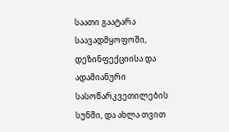საათი გაატარა საავადმყოფოში, დეზინფექციისა და ადამიანური სასოწარკვეთილების სუნში, და ახლა თვით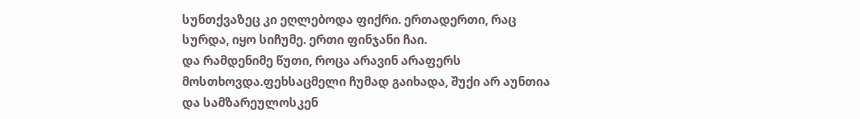სუნთქვაზეც კი ეღლებოდა ფიქრი. ერთადერთი, რაც სურდა, იყო სიჩუმე. ერთი ფინჯანი ჩაი.
და რამდენიმე წუთი, როცა არავინ არაფერს მოსთხოვდა.ფეხსაცმელი ჩუმად გაიხადა, შუქი არ აუნთია და სამზარეულოსკენ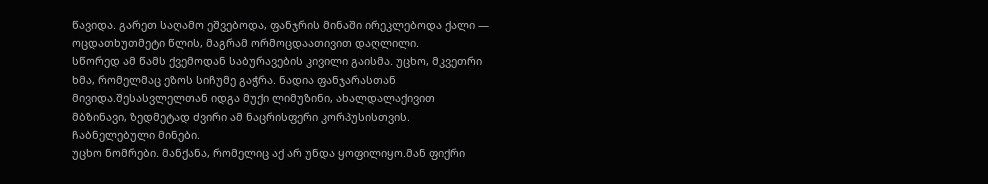წავიდა. გარეთ საღამო ეშვებოდა, ფანჯრის მინაში ირეკლებოდა ქალი — ოცდათხუთმეტი წლის, მაგრამ ორმოცდაათივით დაღლილი.
სწორედ ამ წამს ქვემოდან საბურავების კივილი გაისმა. უცხო, მკვეთრი ხმა, რომელმაც ეზოს სიჩუმე გაჭრა. ნადია ფანჯარასთან მივიდა.შესასვლელთან იდგა მუქი ლიმუზინი, ახალდალაქივით მბზინავი, ზედმეტად ძვირი ამ ნაცრისფერი კორპუსისთვის. ჩაბნელებული მინები.
უცხო ნომრები. მანქანა, რომელიც აქ არ უნდა ყოფილიყო.მან ფიქრი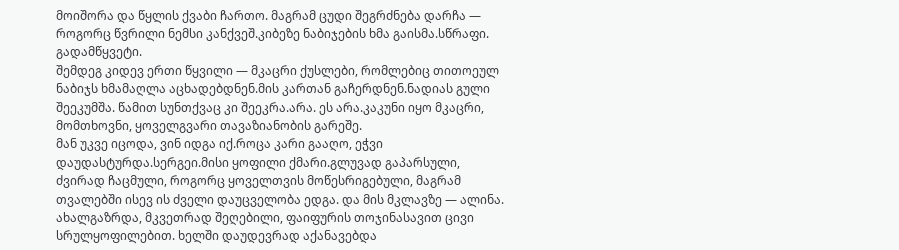მოიშორა და წყლის ქვაბი ჩართო. მაგრამ ცუდი შეგრძნება დარჩა — როგორც წვრილი ნემსი კანქვეშ.კიბეზე ნაბიჯების ხმა გაისმა.სწრაფი. გადამწყვეტი.
შემდეგ კიდევ ერთი წყვილი — მკაცრი ქუსლები, რომლებიც თითოეულ ნაბიჯს ხმამაღლა აცხადებდნენ.მის კართან გაჩერდნენ.ნადიას გული შეეკუმშა. წამით სუნთქვაც კი შეეკრა.არა. ეს არა.კაკუნი იყო მკაცრი, მომთხოვნი, ყოველგვარი თავაზიანობის გარეშე.
მან უკვე იცოდა, ვინ იდგა იქ.როცა კარი გააღო, ეჭვი დაუდასტურდა.სერგეი.მისი ყოფილი ქმარი.გლუვად გაპარსული, ძვირად ჩაცმული, როგორც ყოველთვის მოწესრიგებული, მაგრამ თვალებში ისევ ის ძველი დაუცველობა ედგა. და მის მკლავზე — ალინა.
ახალგაზრდა, მკვეთრად შეღებილი, ფაიფურის თოჯინასავით ცივი სრულყოფილებით. ხელში დაუდევრად აქანავებდა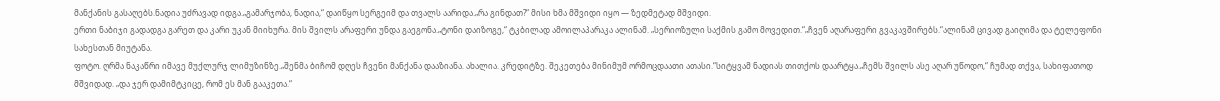მანქანის გასაღებს.ნადია უძრავად იდგა.„გამარჯობა, ნადია,“ დაიწყო სერგეიმ და თვალს აარიდა.„რა გინდათ?“ მისი ხმა მშვიდი იყო — ზედმეტად მშვიდი.
ერთი ნაბიჯი გადადგა გარეთ და კარი უკან მიიხურა. მის შვილს არაფერი უნდა გაეგონა.„ტონი დაიზოგე,“ ტკბილად ამოილაპარაკა ალინამ. „სერიოზული საქმის გამო მოვედით.“„ჩვენ აღარაფერი გვაკავშირებს.“ალინამ ცივად გაიღიმა და ტელეფონი სახესთან მიუტანა.
ფოტო. ღრმა ნაკაწრი იმავე მუქლურჯ ლიმუზინზე.„შენმა ბიჩომ დღეს ჩვენი მანქანა დააზიანა. ახალია. კრედიტზე. შეკეთება მინიმუმ ორმოცდაათი ათასი.“სიტყვამ ნადიას თითქოს დაარტყა.„ჩემს შვილს ასე აღარ უწოდო,“ ჩუმად თქვა, სახიფათოდ მშვიდად. „და ჯერ დამიმტკიცე, რომ ეს მან გააკეთა.“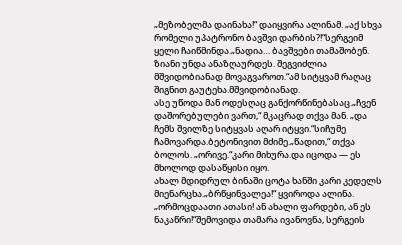„მეზობელმა დაინახა!“ დაიყვირა ალინამ. „აქ სხვა რომელი უპატრონო ბავშვი დარბის?!“სერგეიმ ყელი ჩაიწმინდა.„ნადია… ბავშვები თამაშობენ. ზიანი უნდა ანაზღაურდეს. შეგვიძლია მშვიდობიანად მოვაგვაროთ.“ამ სიტყვამ რაღაც შიგნით გაუტეხა.მშვიდობიანად.
ასე უწოდა მან ოდესღაც განქორწინებასაც.„ჩვენ დაშორებულები ვართ,“ მკაცრად თქვა მან. „და ჩემს შვილზე სიტყვას აღარ იტყვი.“სიჩუმე ჩამოვარდა.ბეტონივით მძიმე.„წადით,“ თქვა ბოლოს. „ორივე.“კარი მიხურა.და იცოდა — ეს მხოლოდ დასაწყისი იყო.
ახალ მდიდრულ ბინაში ცოტა ხანში კარი კედელს მიენარცხა.„ბრწყინვალეა!“ ყვიროდა ალინა. „ორმოცდაათი ათასი! ან ახალი ფარდები, ან ეს ნაკაწრი!“შემოვიდა თამარა ივანოვნა, სერგეის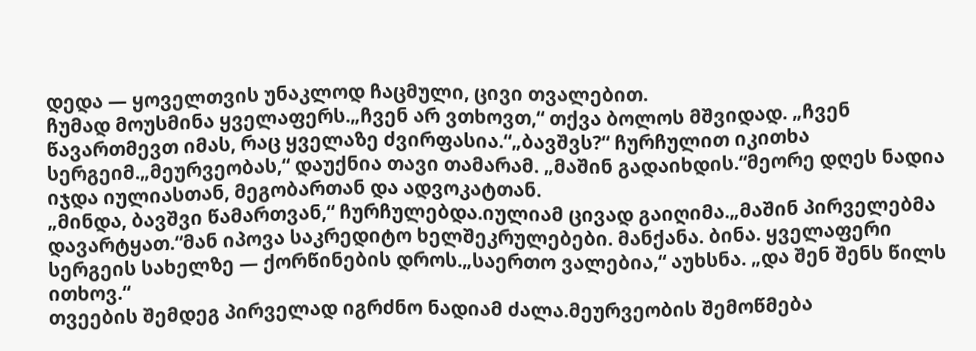დედა — ყოველთვის უნაკლოდ ჩაცმული, ცივი თვალებით.
ჩუმად მოუსმინა ყველაფერს.„ჩვენ არ ვთხოვთ,“ თქვა ბოლოს მშვიდად. „ჩვენ წავართმევთ იმას, რაც ყველაზე ძვირფასია.“„ბავშვს?“ ჩურჩულით იკითხა სერგეიმ.„მეურვეობას,“ დაუქნია თავი თამარამ. „მაშინ გადაიხდის.“მეორე დღეს ნადია იჯდა იულიასთან, მეგობართან და ადვოკატთან.
„მინდა, ბავშვი წამართვან,“ ჩურჩულებდა.იულიამ ცივად გაიღიმა.„მაშინ პირველებმა დავარტყათ.“მან იპოვა საკრედიტო ხელშეკრულებები. მანქანა. ბინა. ყველაფერი სერგეის სახელზე — ქორწინების დროს.„საერთო ვალებია,“ აუხსნა. „და შენ შენს წილს ითხოვ.“
თვეების შემდეგ პირველად იგრძნო ნადიამ ძალა.მეურვეობის შემოწმება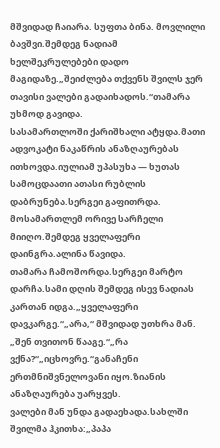მშვიდად ჩაიარა. სუფთა ბინა. მოვლილი ბავშვი.შემდეგ ნადიამ ხელშეკრულებები დადო მაგიდაზე.„შეიძლება თქვენს შვილს ჯერ თავისი ვალები გადაიხადოს.“თამარა უხმოდ გავიდა.
სასამართლოში ქარიშხალი ატყდა.მათი ადვოკატი ნაკაწრის ანაზღაურებას ითხოვდა.იულიამ უპასუხა — ხუთას სამოცდაათი ათასი რუბლის დაბრუნება.სერგეი გაფითრდა. მოსამართლემ ორივე სარჩელი მიიღო.შემდეგ ყველაფერი დაინგრა.ალინა წავიდა.
თამარა ჩამოშორდა.სერგეი მარტო დარჩა.სამი დღის შემდეგ ისევ ნადიას კართან იდგა.„ყველაფერი დავკარგე.“„არა,“ მშვიდად უთხრა მან. „შენ თვითონ წააგე.“„რა ვქნა?“„იცხოვრე.“განაჩენი ერთმნიშვნელოვანი იყო.ზიანის ანაზღაურება უარყვეს.
ვალები მან უნდა გადაეხადა.სახლში შვილმა ჰკითხა:„პაპა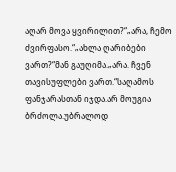აღარ მოვა ყვირილით?“„არა, ჩემო ძვირფასო.“„ახლა ღარიბები ვართ?“მან გაუღიმა.„არა. ჩვენ თავისუფლები ვართ.“საღამოს ფანჯარასთან იჯდა.არ მოუგია ბრძოლა.უბრალოდ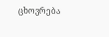ცხოვრება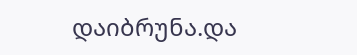დაიბრუნა.და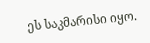ეს საკმარისი იყო.